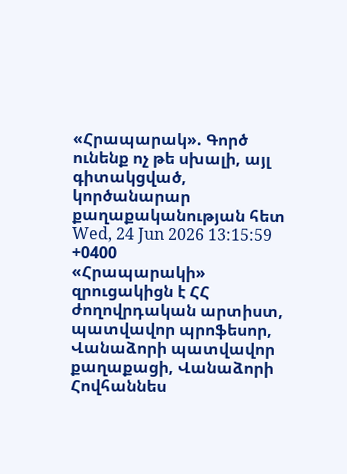«Հրապարակ». Գործ ունենք ոչ թե սխալի, այլ գիտակցված, կործանարար քաղաքականության հետ
Wed, 24 Jun 2026 13:15:59 +0400
«Հրապարակի» զրուցակիցն է ՀՀ ժողովրդական արտիստ, պատվավոր պրոֆեսոր, Վանաձորի պատվավոր քաղաքացի, Վանաձորի Հովհաննես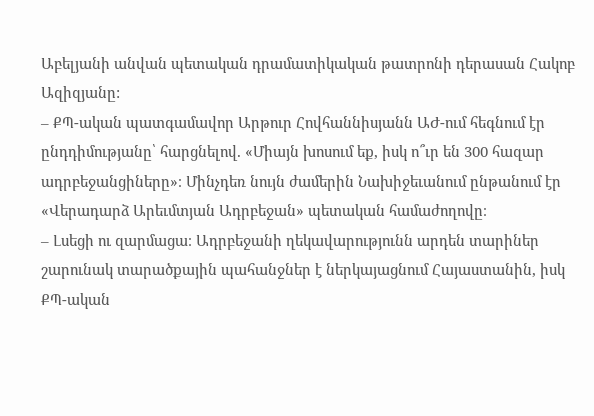Աբելյանի անվան պետական դրամատիկական թատրոնի դերասան Հակոբ Ազիզյանը:
– ՔՊ-ական պատգամավոր Արթուր Հովհաննիսյանն ԱԺ-ում հեգնում էր ընդդիմությանը՝ հարցնելով. «Միայն խոսում եք, իսկ ո՞ւր են 300 հազար ադրբեջանցիները»։ Մինչդեռ նույն ժամերին Նախիջեւանում ընթանում էր «Վերադարձ Արեւմտյան Ադրբեջան» պետական համաժողովը։
– Լսեցի ու զարմացա։ Ադրբեջանի ղեկավարությունն արդեն տարիներ շարունակ տարածքային պահանջներ է ներկայացնում Հայաստանին, իսկ ՔՊ-ական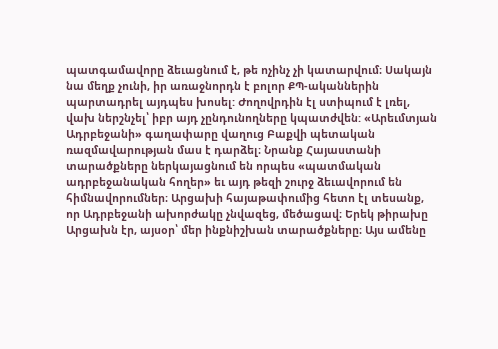պատգամավորը ձեւացնում է, թե ոչինչ չի կատարվում։ Սակայն նա մեղք չունի, իր առաջնորդն է բոլոր ՔՊ-ականներին պարտադրել այդպես խոսել: Ժողովրդին էլ ստիպում է լռել, վախ ներշնչել՝ իբր այդ չընդունողները կպատժվեն: «Արեւմտյան Ադրբեջանի» գաղափարը վաղուց Բաքվի պետական ռազմավարության մաս է դարձել։ Նրանք Հայաստանի տարածքները ներկայացնում են որպես «պատմական ադրբեջանական հողեր» եւ այդ թեզի շուրջ ձեւավորում են հիմնավորումներ։ Արցախի հայաթափումից հետո էլ տեսանք, որ Ադրբեջանի ախորժակը չնվազեց, մեծացավ։ Երեկ թիրախը Արցախն էր, այսօր՝ մեր ինքնիշխան տարածքները։ Այս ամենը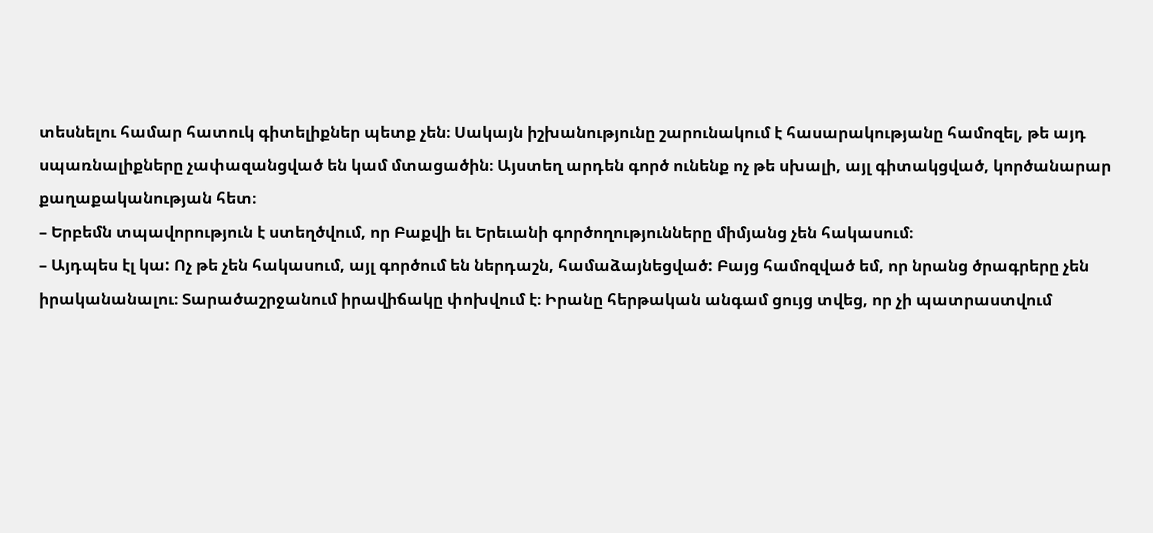տեսնելու համար հատուկ գիտելիքներ պետք չեն։ Սակայն իշխանությունը շարունակում է հասարակությանը համոզել, թե այդ սպառնալիքները չափազանցված են կամ մտացածին։ Այստեղ արդեն գործ ունենք ոչ թե սխալի, այլ գիտակցված, կործանարար քաղաքականության հետ։
– Երբեմն տպավորություն է ստեղծվում, որ Բաքվի եւ Երեւանի գործողությունները միմյանց չեն հակասում։
– Այդպես էլ կա: Ոչ թե չեն հակասում, այլ գործում են ներդաշն, համաձայնեցված: Բայց համոզված եմ, որ նրանց ծրագրերը չեն իրականանալու։ Տարածաշրջանում իրավիճակը փոխվում է։ Իրանը հերթական անգամ ցույց տվեց, որ չի պատրաստվում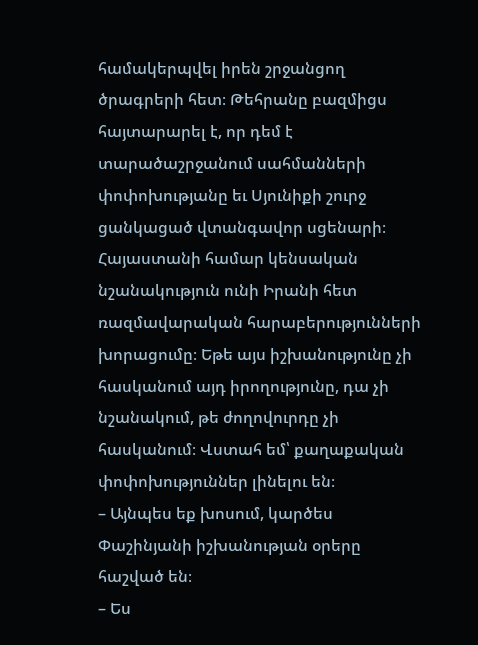համակերպվել իրեն շրջանցող ծրագրերի հետ։ Թեհրանը բազմիցս հայտարարել է, որ դեմ է տարածաշրջանում սահմանների փոփոխությանը եւ Սյունիքի շուրջ ցանկացած վտանգավոր սցենարի։ Հայաստանի համար կենսական նշանակություն ունի Իրանի հետ ռազմավարական հարաբերությունների խորացումը։ Եթե այս իշխանությունը չի հասկանում այդ իրողությունը, դա չի նշանակում, թե ժողովուրդը չի հասկանում։ Վստահ եմ՝ քաղաքական փոփոխություններ լինելու են։
– Այնպես եք խոսում, կարծես Փաշինյանի իշխանության օրերը հաշված են։
– Ես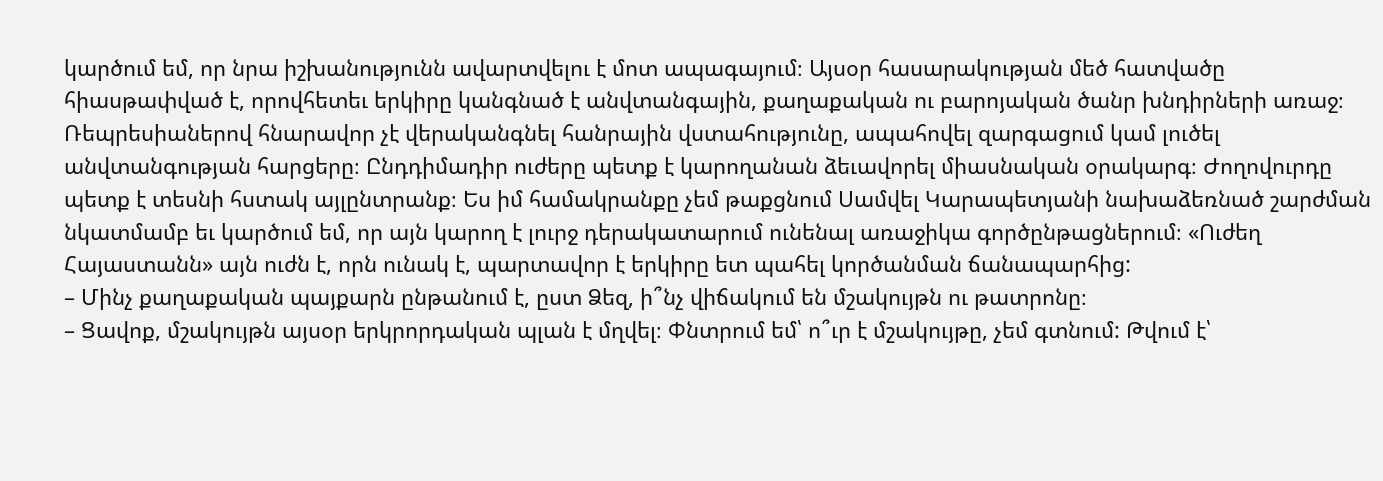կարծում եմ, որ նրա իշխանությունն ավարտվելու է մոտ ապագայում։ Այսօր հասարակության մեծ հատվածը հիասթափված է, որովհետեւ երկիրը կանգնած է անվտանգային, քաղաքական ու բարոյական ծանր խնդիրների առաջ։ Ռեպրեսիաներով հնարավոր չէ վերականգնել հանրային վստահությունը, ապահովել զարգացում կամ լուծել անվտանգության հարցերը։ Ընդդիմադիր ուժերը պետք է կարողանան ձեւավորել միասնական օրակարգ։ Ժողովուրդը պետք է տեսնի հստակ այլընտրանք։ Ես իմ համակրանքը չեմ թաքցնում Սամվել Կարապետյանի նախաձեռնած շարժման նկատմամբ եւ կարծում եմ, որ այն կարող է լուրջ դերակատարում ունենալ առաջիկա գործընթացներում։ «Ուժեղ Հայաստանն» այն ուժն է, որն ունակ է, պարտավոր է երկիրը ետ պահել կործանման ճանապարհից:
– Մինչ քաղաքական պայքարն ընթանում է, ըստ Ձեզ, ի՞նչ վիճակում են մշակույթն ու թատրոնը։
– Ցավոք, մշակույթն այսօր երկրորդական պլան է մղվել։ Փնտրում եմ՝ ո՞ւր է մշակույթը, չեմ գտնում: Թվում է՝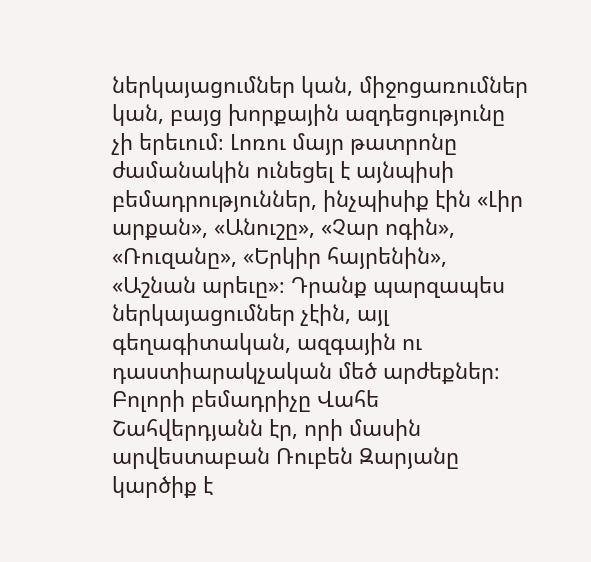ներկայացումներ կան, միջոցառումներ կան, բայց խորքային ազդեցությունը չի երեւում։ Լոռու մայր թատրոնը ժամանակին ունեցել է այնպիսի բեմադրություններ, ինչպիսիք էին «Լիր արքան», «Անուշը», «Չար ոգին», «Ռուզանը», «Երկիր հայրենին», «Աշնան արեւը»։ Դրանք պարզապես ներկայացումներ չէին, այլ գեղագիտական, ազգային ու դաստիարակչական մեծ արժեքներ։ Բոլորի բեմադրիչը Վահե Շահվերդյանն էր, որի մասին արվեստաբան Ռուբեն Զարյանը կարծիք է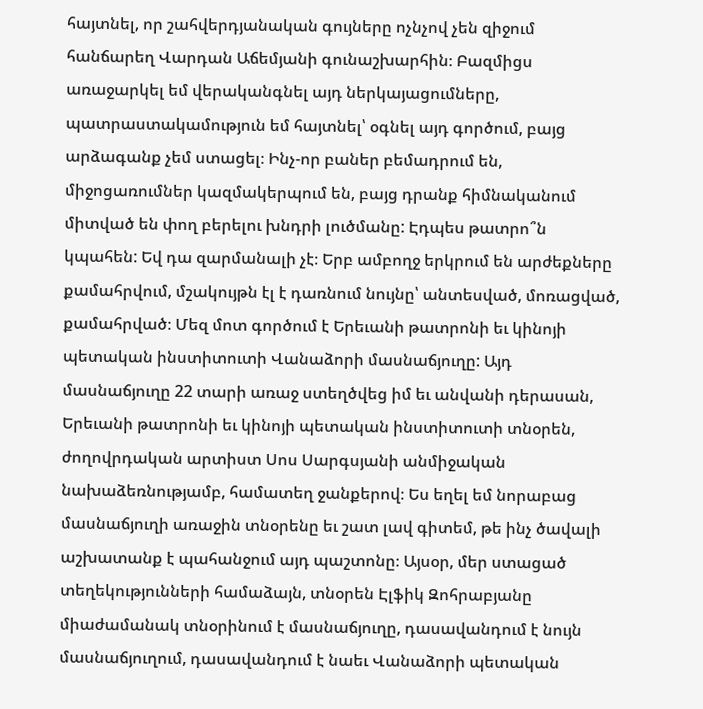հայտնել, որ շահվերդյանական գույները ոչնչով չեն զիջում հանճարեղ Վարդան Աճեմյանի գունաշխարհին։ Բազմիցս առաջարկել եմ վերականգնել այդ ներկայացումները, պատրաստակամություն եմ հայտնել՝ օգնել այդ գործում, բայց արձագանք չեմ ստացել։ Ինչ-որ բաներ բեմադրում են, միջոցառումներ կազմակերպում են, բայց դրանք հիմնականում միտված են փող բերելու խնդրի լուծմանը: Էդպես թատրո՞ն կպահեն: Եվ դա զարմանալի չէ։ Երբ ամբողջ երկրում են արժեքները քամահրվում, մշակույթն էլ է դառնում նույնը՝ անտեսված, մոռացված, քամահրված։ Մեզ մոտ գործում է Երեւանի թատրոնի եւ կինոյի պետական ինստիտուտի Վանաձորի մասնաճյուղը: Այդ մասնաճյուղը 22 տարի առաջ ստեղծվեց իմ եւ անվանի դերասան, Երեւանի թատրոնի եւ կինոյի պետական ինստիտուտի տնօրեն, ժողովրդական արտիստ Սոս Սարգսյանի անմիջական նախաձեռնությամբ, համատեղ ջանքերով։ Ես եղել եմ նորաբաց մասնաճյուղի առաջին տնօրենը եւ շատ լավ գիտեմ, թե ինչ ծավալի աշխատանք է պահանջում այդ պաշտոնը։ Այսօր, մեր ստացած տեղեկությունների համաձայն, տնօրեն Էլֆիկ Զոհրաբյանը միաժամանակ տնօրինում է մասնաճյուղը, դասավանդում է նույն մասնաճյուղում, դասավանդում է նաեւ Վանաձորի պետական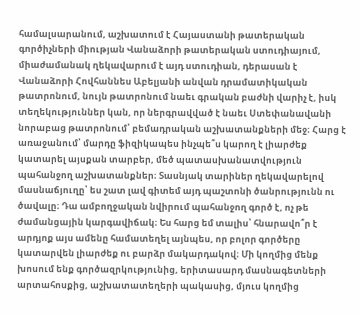համալսարանում, աշխատում է Հայաստանի թատերական գործիչների միության Վանաձորի թատերական ստուդիայում, միաժամանակ ղեկավարում է այդ ստուդիան, դերասան է Վանաձորի Հովհաննես Աբելյանի անվան դրամատիկական թատրոնում, նույն թատրոնում նաեւ գրական բաժնի վարիչ է, իսկ տեղեկություններ կան, որ ներգրավված է նաեւ Ստեփանավանի նորաբաց թատրոնում՝ բեմադրական աշխատանքների մեջ։ Հարց է առաջանում՝ մարդը ֆիզիկապես ինչպե՞ս կարող է լիարժեք կատարել այսքան տարբեր, մեծ պատասխանատվություն պահանջող աշխատանքներ։ Տասնյակ տարիներ ղեկավարելով մասնաճյուղը՝ ես շատ լավ գիտեմ այդ պաշտոնի ծանրությունն ու ծավալը։ Դա ամբողջական նվիրում պահանջող գործ է, ոչ թե ժամանցային կարգավիճակ։ Ես հարց եմ տալիս՝ հնարավո՞ր է արդյոք այս ամենը համատեղել այնպես, որ բոլոր գործերը կատարվեն լիարժեք ու բարձր մակարդակով։ Մի կողմից մենք խոսում ենք գործազրկությունից, երիտասարդ մասնագետների արտահոսքից, աշխատատեղերի պակասից, մյուս կողմից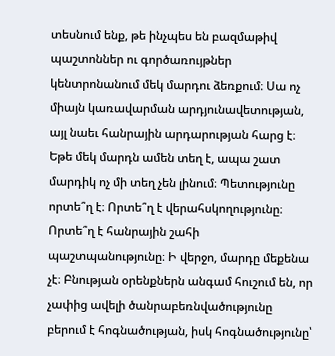տեսնում ենք, թե ինչպես են բազմաթիվ պաշտոններ ու գործառույթներ կենտրոնանում մեկ մարդու ձեռքում։ Սա ոչ միայն կառավարման արդյունավետության, այլ նաեւ հանրային արդարության հարց է։ Եթե մեկ մարդն ամեն տեղ է, ապա շատ մարդիկ ոչ մի տեղ չեն լինում։ Պետությունը որտե՞ղ է։ Որտե՞ղ է վերահսկողությունը։ Որտե՞ղ է հանրային շահի պաշտպանությունը։ Ի վերջո, մարդը մեքենա չէ։ Բնության օրենքներն անգամ հուշում են, որ չափից ավելի ծանրաբեռնվածությունը բերում է հոգնածության, իսկ հոգնածությունը՝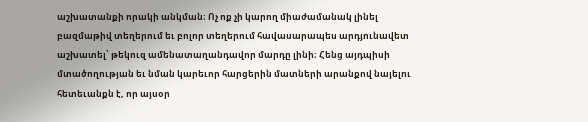աշխատանքի որակի անկման։ Ոչ ոք չի կարող միաժամանակ լինել բազմաթիվ տեղերում եւ բոլոր տեղերում հավասարապես արդյունավետ աշխատել՝ թեկուզ ամենատաղանդավոր մարդը լինի։ Հենց այդպիսի մտածողության եւ նման կարեւոր հարցերին մատների արանքով նայելու հետեւանքն է, որ այսօր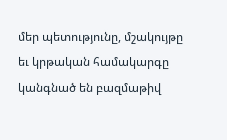մեր պետությունը, մշակույթը եւ կրթական համակարգը կանգնած են բազմաթիվ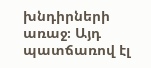խնդիրների առաջ։ Այդ պատճառով էլ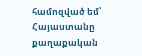համոզված եմ՝ Հայաստանը քաղաքական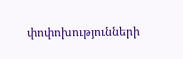փոփոխությունների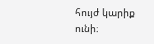հույժ կարիք ունի։